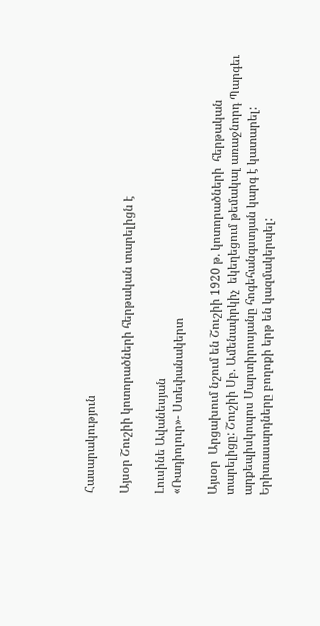Հասարակություն

Այսօր Շուշիի կոտորածների հերթական տարելիցն է

Լուսինե Ավանեսյան
«Ռադիոլուր»- Ստեփանակերտ

Այսօր  Արցախում նշում են Շուշիի 1920 թ. կոտորածների  հերթական տարելիցը: Շուշիի Սբ. Ամենափրկիչ  եկեղեցում թեմակալ առաջնորդ Պարգեւ արքեպիսկոպոս Մարտիրոսյանը հոգեհանգստյան կարգ է կատարել: Երիտասարդները բողոքի երթ են կազմակերպել: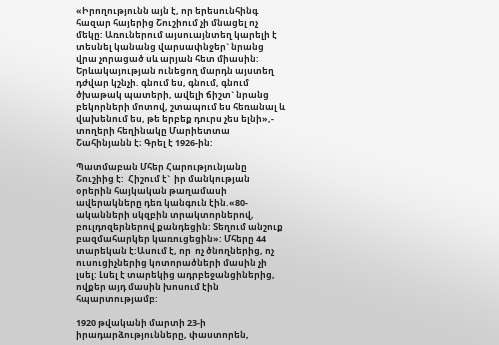«Իրողությունն այն է, որ երեսունհինգ հազար հայերից Շուշիում չի մնացել ոչ մեկը: Առուներում այսուայնտեղ կարելի է տեսնել կանանց վարսափնջեր` նրանց վրա չորացած սև արյան հետ միասին: Երևակայության ունեցող մարդն այստեղ դժվար կշնչի. գնում ես, գնում, գնում ծխաթակ պատերի, ավելի ճիշտ` նրանց բեկորների մոտով, շտապում ես հեռանալ և վախենում ես, թե երբեք դուրս չես ելնի»,- տողերի հեղինակը Մարիետտա Շահինյանն է։ Գրել է 1926-ին:

Պատմաբան Մհեր Հարությունյանը Շուշիից է:  Հիշում է`  իր մանկության օրերին հայկական թաղամասի ավերակները դեռ կանգուն էին.«80-ականների սկզբին տրակտորներով, բուլդոզերներով քանդեցին: Տեղում անշուք բազմահարկեր կառուցեցին»: Մհերը 44 տարեկան է:Ասում է, որ  ոչ ծնողներից, ոչ ուսուցիչներից կոտորածների մասին չի լսել: Լսել է տարեկից ադրբեջանցիներից, ովքեր այդ մասին խոսում էին հպարտությամբ:

1920 թվականի մարտի 23-ի  իրադարձությունները, փաստորեն,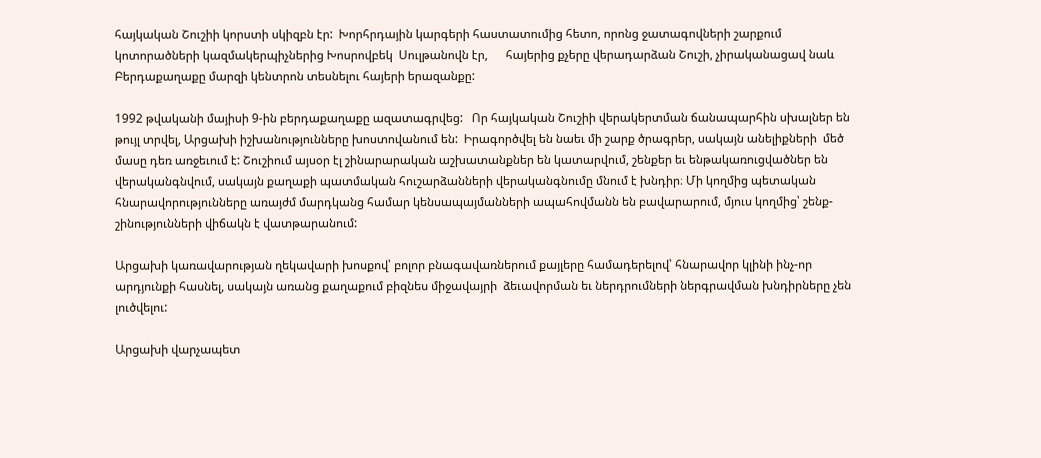հայկական Շուշիի կորստի սկիզբն էր:  Խորհրդային կարգերի հաստատումից հետո, որոնց ջատագովների շարքում կոտորածների կազմակերպիչներից Խոսրովբեկ  Սուլթանովն էր,      հայերից քչերը վերադարձան Շուշի, չիրականացավ նաև Բերդաքաղաքը մարզի կենտրոն տեսնելու հայերի երազանքը:

1992 թվականի մայիսի 9-ին բերդաքաղաքը ազատագրվեց:   Որ հայկական Շուշիի վերակերտման ճանապարհին սխալներ են թույլ տրվել, Արցախի իշխանությունները խոստովանում են:  Իրագործվել են նաեւ մի շարք ծրագրեր, սակայն անելիքների  մեծ մասը դեռ առջեւում է: Շուշիում այսօր էլ շինարարական աշխատանքներ են կատարվում, շենքեր եւ ենթակառուցվածներ են վերականգնվում, սակայն քաղաքի պատմական հուշարձանների վերականգնումը մնում է խնդիր։ Մի կողմից պետական հնարավորությունները առայժմ մարդկանց համար կենսապայմանների ապահովմանն են բավարարում, մյուս կողմից՝ շենք-շինությունների վիճակն է վատթարանում:

Արցախի կառավարության ղեկավարի խոսքով՝ բոլոր բնագավառներում քայլերը համադերելով՝ հնարավոր կլինի ինչ-որ արդյունքի հասնել, սակայն առանց քաղաքում բիզնես միջավայրի  ձեւավորման եւ ներդրումների ներգրավման խնդիրները չեն լուծվելու:

Արցախի վարչապետ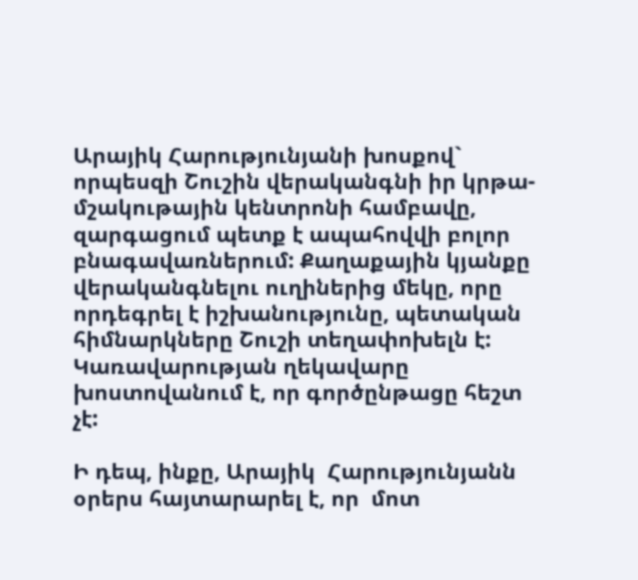Արայիկ Հարությունյանի խոսքով` որպեսզի Շուշին վերականգնի իր կրթա-մշակութային կենտրոնի համբավը,  զարգացում պետք է ապահովվի բոլոր բնագավառներում: Քաղաքային կյանքը վերականգնելու ուղիներից մեկը, որը որդեգրել է իշխանությունը, պետական հիմնարկները Շուշի տեղափոխելն է: Կառավարության ղեկավարը խոստովանում է, որ գործընթացը հեշտ չէ:

Ի դեպ, ինքը, Արայիկ  Հարությունյանն օրերս հայտարարել է, որ  մոտ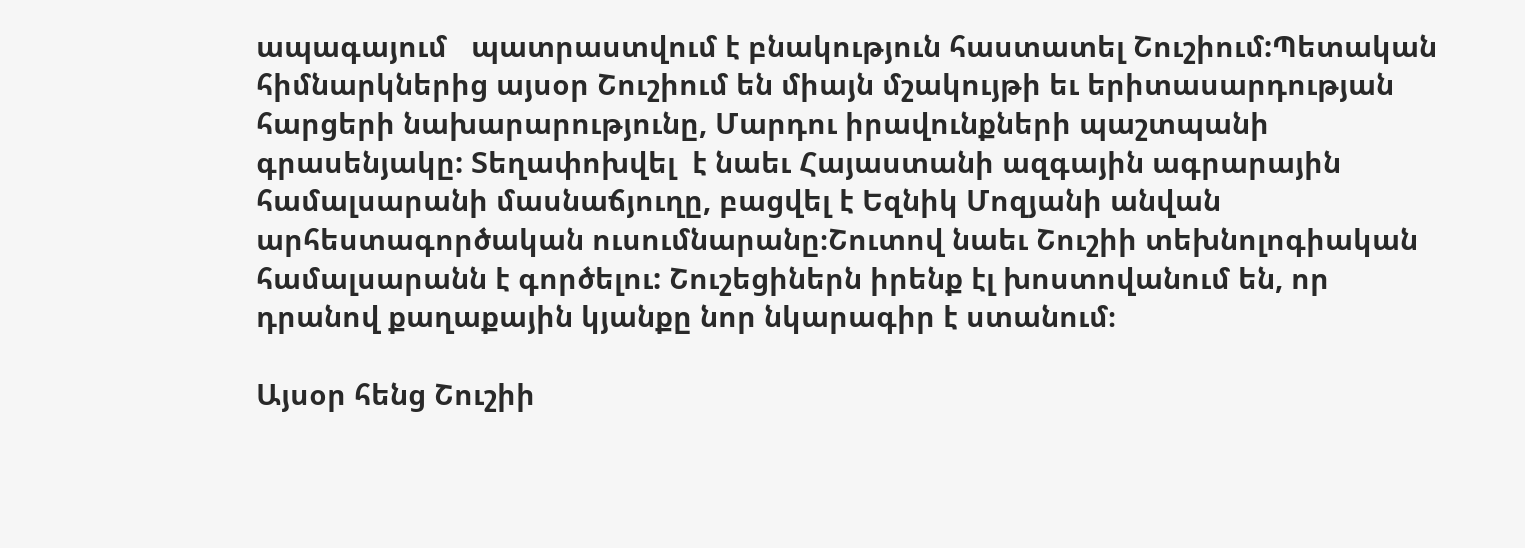ապագայում   պատրաստվում է բնակություն հաստատել Շուշիում:Պետական հիմնարկներից այսօր Շուշիում են միայն մշակույթի եւ երիտասարդության հարցերի նախարարությունը, Մարդու իրավունքների պաշտպանի գրասենյակը: Տեղափոխվել  է նաեւ Հայաստանի ազգային ագրարային համալսարանի մասնաճյուղը, բացվել է Եզնիկ Մոզյանի անվան արհեստագործական ուսումնարանը։Շուտով նաեւ Շուշիի տեխնոլոգիական համալսարանն է գործելու: Շուշեցիներն իրենք էլ խոստովանում են, որ դրանով քաղաքային կյանքը նոր նկարագիր է ստանում։

Այսօր հենց Շուշիի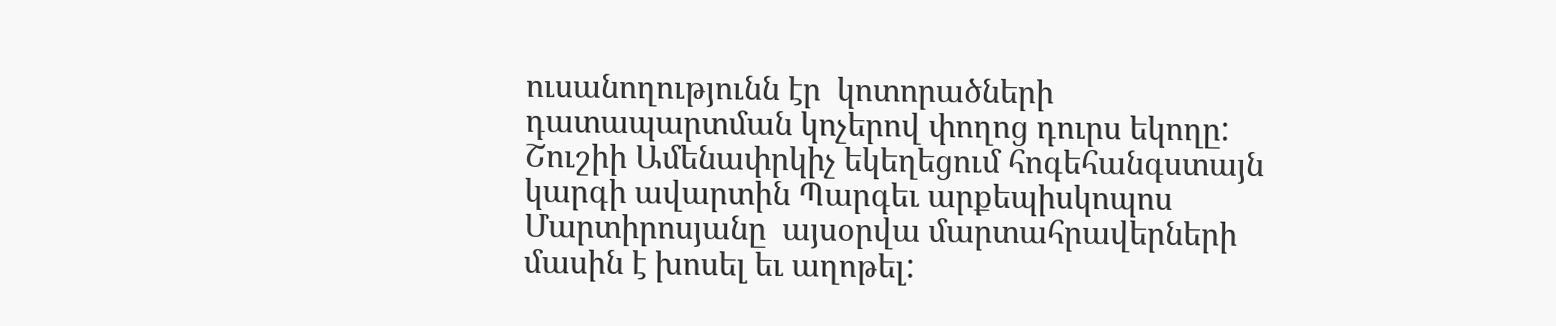ուսանողությունն էր  կոտորածների դատապարտման կոչերով փողոց դուրս եկողը:  Շուշիի Ամենափրկիչ եկեղեցում հոգեհանգստայն կարգի ավարտին Պարգեւ արքեպիսկոպոս Մարտիրոսյանը  այսօրվա մարտահրավերների մասին է խոսել եւ աղոթել: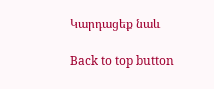Կարդացեք նաև

Back to top button